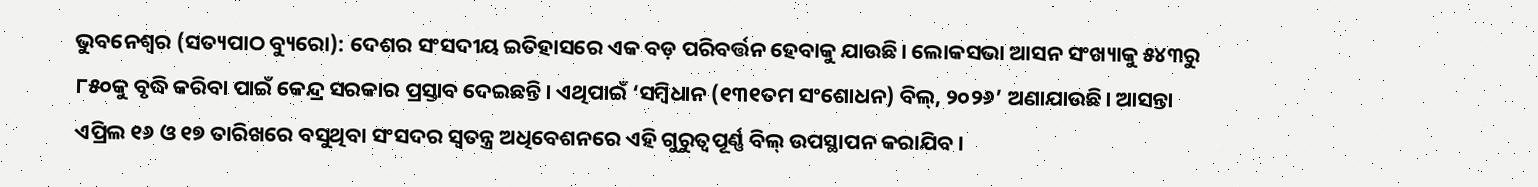ଭୁବନେଶ୍ୱର (ସତ୍ୟପାଠ ବ୍ୟୁରୋ): ଦେଶର ସଂସଦୀୟ ଇତିହାସରେ ଏକ ବଡ଼ ପରିବର୍ତ୍ତନ ହେବାକୁ ଯାଉଛି। ଲୋକସଭା ଆସନ ସଂଖ୍ୟାକୁ ୫୪୩ରୁ ୮୫୦କୁ ବୃଦ୍ଧି କରିବା ପାଇଁ କେନ୍ଦ୍ର ସରକାର ପ୍ରସ୍ତାବ ଦେଇଛନ୍ତି। ଏଥିପାଇଁ ‘ସମ୍ବିଧାନ (୧୩୧ତମ ସଂଶୋଧନ) ବିଲ୍, ୨୦୨୬’ ଅଣାଯାଉଛି। ଆସନ୍ତା ଏପ୍ରିଲ ୧୬ ଓ ୧୭ ତାରିଖରେ ବସୁଥିବା ସଂସଦର ସ୍ୱତନ୍ତ୍ର ଅଧିବେଶନରେ ଏହି ଗୁରୁତ୍ୱପୂର୍ଣ୍ଣ ବିଲ୍ ଉପସ୍ଥାପନ କରାଯିବ।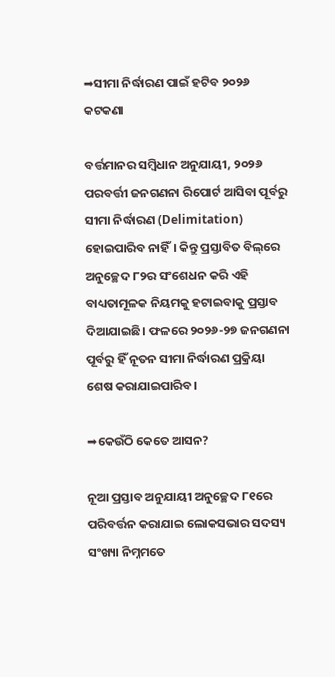➡ସୀମା ନିର୍ଦ୍ଧାରଣ ପାଇଁ ହଟିବ ୨୦୨୬ କଟକଣା

ବର୍ତ୍ତମାନର ସମ୍ବିଧାନ ଅନୁଯାୟୀ, ୨୦୨୬ ପରବର୍ତ୍ତୀ ଜନଗଣନା ରିପୋର୍ଟ ଆସିବା ପୂର୍ବରୁ ସୀମା ନିର୍ଦ୍ଧାରଣ (Delimitation) ହୋଇପାରିବ ନାହିଁ। କିନ୍ତୁ ପ୍ରସ୍ତାବିତ ବିଲ୍‌ରେ ଅନୁଚ୍ଛେଦ ୮୨ର ସଂଶେଧନ କରି ଏହି ବାଧ୍ୟତାମୂଳକ ନିୟମକୁ ହଟାଇବାକୁ ପ୍ରସ୍ତାବ ଦିଆଯାଇଛି। ଫଳରେ ୨୦୨୬-୨୭ ଜନଗଣନା ପୂର୍ବରୁ ହିଁ ନୂତନ ସୀମା ନିର୍ଦ୍ଧାରଣ ପ୍ରକ୍ରିୟା ଶେଷ କରାଯାଇପାରିବ।

➡କେଉଁଠି କେତେ ଆସନ?

ନୂଆ ପ୍ରସ୍ତାବ ଅନୁଯାୟୀ ଅନୁଚ୍ଛେଦ ୮୧ରେ ପରିବର୍ତ୍ତନ କରାଯାଇ ଲୋକସଭାର ସଦସ୍ୟ ସଂଖ୍ୟା ନିମ୍ନମତେ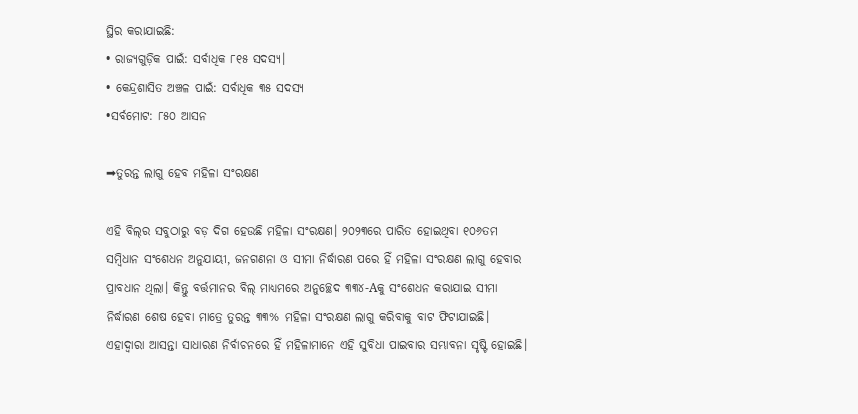ସ୍ଥିର କରାଯାଇଛି:
• ରାଜ୍ୟଗୁଡ଼ିକ ପାଇଁ: ସର୍ବାଧିକ ୮୧୫ ସଦସ୍ୟ।
• କେନ୍ଦ୍ରଶାସିତ ଅଞ୍ଚଳ ପାଇଁ: ସର୍ବାଧିକ ୩୫ ସଦସ୍ୟ
•ସର୍ବମୋଟ: ୮୫୦ ଆସନ

➡ତୁରନ୍ତ ଲାଗୁ ହେବ ମହିଳା ସଂରକ୍ଷଣ

ଏହି ବିଲ୍‌ର ସବୁଠାରୁ ବଡ଼ ଦିଗ ହେଉଛି ମହିଳା ସଂରକ୍ଷଣ। ୨୦୨୩ରେ ପାରିତ ହୋଇଥିବା ୧୦୬ତମ ସମ୍ବିଧାନ ସଂଶେଧନ ଅନୁଯାୟୀ, ଜନଗଣନା ଓ ସୀମା ନିର୍ଦ୍ଧାରଣ ପରେ ହିଁ ମହିଳା ସଂରକ୍ଷଣ ଲାଗୁ ହେବାର ପ୍ରାବଧାନ ଥିଲା। କିନ୍ତୁ ବର୍ତ୍ତମାନର ବିଲ୍ ମାଧ୍ୟମରେ ଅନୁଚ୍ଛେଦ ୩୩୪-Aକୁ ସଂଶେଧନ କରାଯାଇ ସୀମା ନିର୍ଦ୍ଧାରଣ ଶେଷ ହେବା ମାତ୍ରେ ତୁରନ୍ତ ୩୩% ମହିଳା ସଂରକ୍ଷଣ ଲାଗୁ କରିବାକୁ ବାଟ ଫିଟାଯାଇଛି। ଏହାଦ୍ୱାରା ଆସନ୍ତା ସାଧାରଣ ନିର୍ବାଚନରେ ହିଁ ମହିଳାମାନେ ଏହି ସୁବିଧା ପାଇବାର ସମ୍ଭାବନା ସୃଷ୍ଟି ହୋଇଛି।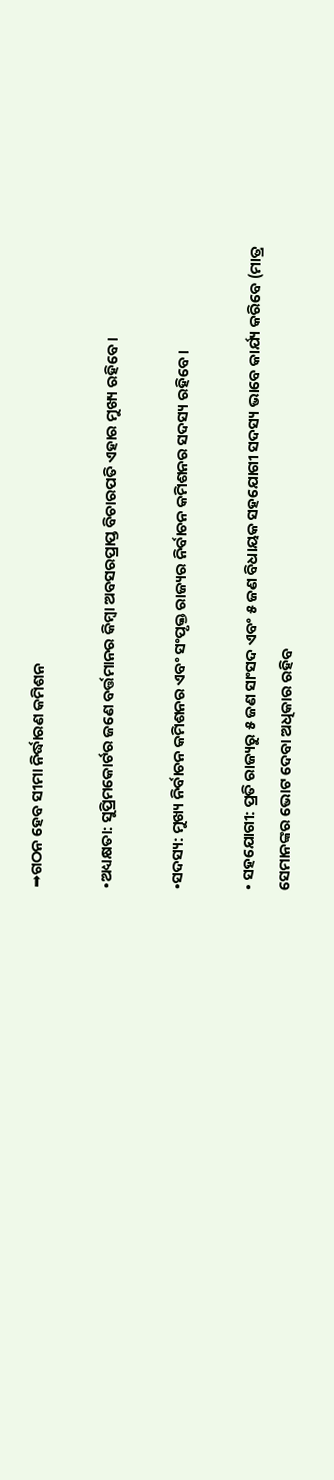➡ଗଠନ ହେବ ସୀମା ନିର୍ଦ୍ଧାରଣ କମିଶନ

•ଅଧ୍ୟକ୍ଷତା: ସୁପ୍ରିମକୋର୍ଟର ଜଣେ ବର୍ତ୍ତମାନର କିମ୍ବା ଅବସରପ୍ରାପ୍ତ ବିଚାରପତି ଏହାର ମୁଖ୍ୟ ରହିବେ।

•ସଦସ୍ୟ: ମୁଖ୍ୟ ନିର୍ବାଚନ କମିଶନର ଏବଂ ସଂପୃକ୍ତ ରାଜ୍ୟର ନିର୍ବାଚନ କମିଶନର ସଦସ୍ୟ ରହିବେ।

• ସହଯୋଗୀ: ପ୍ରତି ରାଜ୍ୟରୁ ୫ ଜଣ ସାଂସଦ ଏବଂ ୫ ଜଣ ବିଧାୟକ ସହଯୋଗୀ ସଦସ୍ୟ ଭାବେ କାର୍ଯ୍ୟ କରିବେ (ମାତ୍ର ସେମାନଙ୍କର ଭୋଟ ଦେବା ଅଧିକାର ରହିବ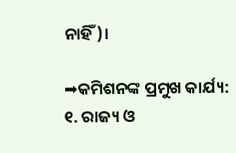ନାହିଁ)।

➡କମିଶନଙ୍କ ପ୍ରମୁଖ କାର୍ଯ୍ୟ:
୧. ରାଜ୍ୟ ଓ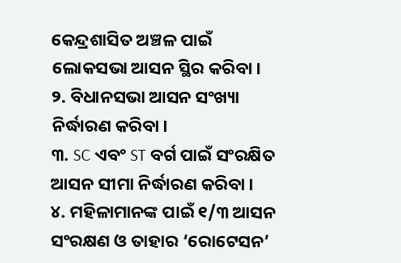କେନ୍ଦ୍ରଶାସିତ ଅଞ୍ଚଳ ପାଇଁ ଲୋକସଭା ଆସନ ସ୍ଥିର କରିବା।
୨. ବିଧାନସଭା ଆସନ ସଂଖ୍ୟା ନିର୍ଦ୍ଧାରଣ କରିବା।
୩. SC ଏବଂ ST ବର୍ଗ ପାଇଁ ସଂରକ୍ଷିତ ଆସନ ସୀମା ନିର୍ଦ୍ଧାରଣ କରିବା।
୪. ମହିଳାମାନଙ୍କ ପାଇଁ ୧/୩ ଆସନ ସଂରକ୍ଷଣ ଓ ତାହାର ‘ରୋଟେସନ’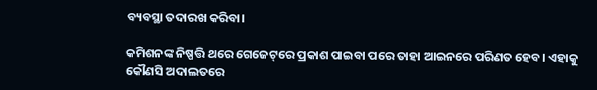ବ୍ୟବସ୍ଥା ତଦାରଖ କରିବା।

କମିଶନଙ୍କ ନିଷ୍ପତ୍ତି ଥରେ ଗେଜେଟ୍‌ରେ ପ୍ରକାଶ ପାଇବା ପରେ ତାହା ଆଇନରେ ପରିଣତ ହେବ। ଏହାକୁ କୌଣସି ଅଦାଲତରେ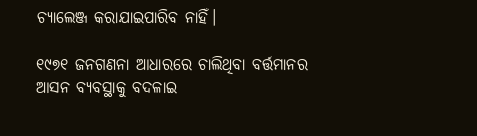ଚ୍ୟାଲେଞ୍ଜ କରାଯାଇପାରିବ ନାହିଁ।

୧୯୭୧ ଜନଗଣନା ଆଧାରରେ ଚାଲିଥିବା ବର୍ତ୍ତମାନର ଆସନ ବ୍ୟବସ୍ଥାକୁ ବଦଳାଇ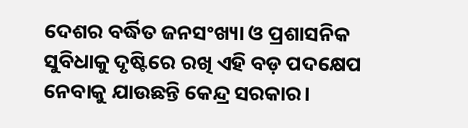ଦେଶର ବର୍ଦ୍ଧିତ ଜନସଂଖ୍ୟା ଓ ପ୍ରଶାସନିକ ସୁବିଧାକୁ ଦୃଷ୍ଟିରେ ରଖି ଏହି ବଡ଼ ପଦକ୍ଷେପ ନେବାକୁ ଯାଉଛନ୍ତି କେନ୍ଦ୍ର ସରକାର।